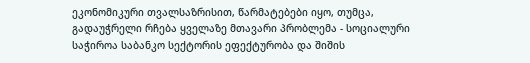ეკონომიკური თვალსაზრისით, წარმატებები იყო, თუმცა, გადაუჭრელი რჩება ყველაზე მთავარი პრობლემა - სოციალური
საჭიროა საბანკო სექტორის ეფექტურობა და შიშის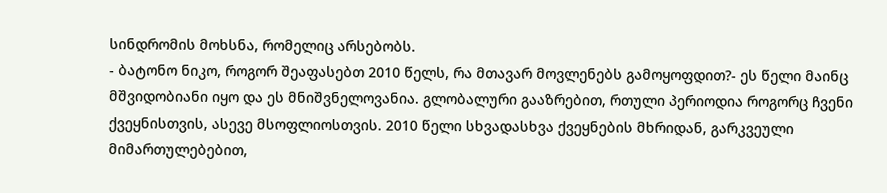სინდრომის მოხსნა, რომელიც არსებობს.
- ბატონო ნიკო, როგორ შეაფასებთ 2010 წელს, რა მთავარ მოვლენებს გამოყოფდით?- ეს წელი მაინც მშვიდობიანი იყო და ეს მნიშვნელოვანია. გლობალური გააზრებით, რთული პერიოდია როგორც ჩვენი ქვეყნისთვის, ასევე მსოფლიოსთვის. 2010 წელი სხვადასხვა ქვეყნების მხრიდან, გარკვეული მიმართულებებით,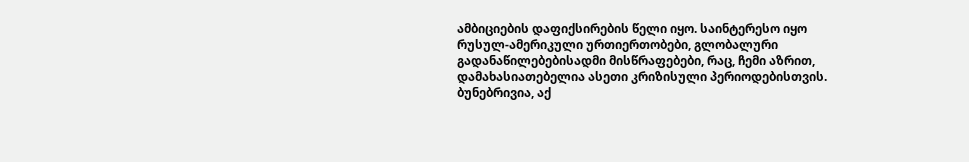ამბიციების დაფიქსირების წელი იყო. საინტერესო იყო რუსულ-ამერიკული ურთიერთობები, გლობალური გადანაწილებებისადმი მისწრაფებები, რაც, ჩემი აზრით, დამახასიათებელია ასეთი კრიზისული პერიოდებისთვის. ბუნებრივია, აქ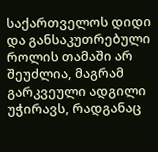საქართველოს დიდი და განსაკუთრებული როლის თამაში არ შეუძლია, მაგრამ გარკვეული ადგილი უჭირავს, რადგანაც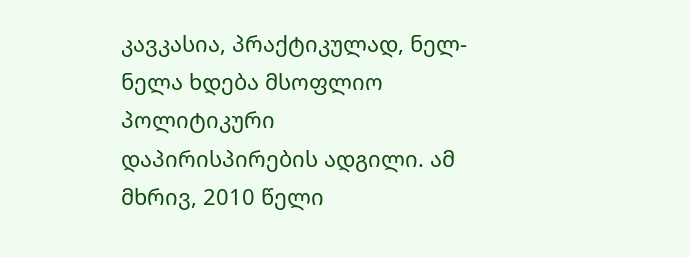კავკასია, პრაქტიკულად, ნელ-ნელა ხდება მსოფლიო პოლიტიკური დაპირისპირების ადგილი. ამ მხრივ, 2010 წელი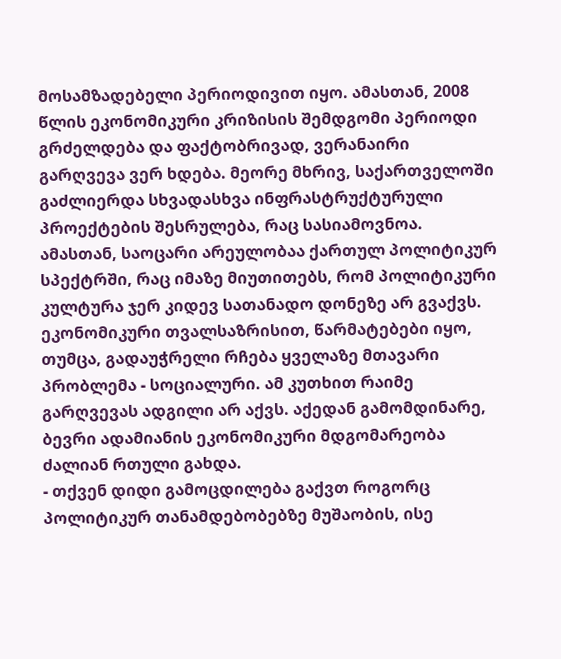მოსამზადებელი პერიოდივით იყო. ამასთან, 2008 წლის ეკონომიკური კრიზისის შემდგომი პერიოდი გრძელდება და ფაქტობრივად, ვერანაირი გარღვევა ვერ ხდება. მეორე მხრივ, საქართველოში გაძლიერდა სხვადასხვა ინფრასტრუქტურული პროექტების შესრულება, რაც სასიამოვნოა. ამასთან, საოცარი არეულობაა ქართულ პოლიტიკურ სპექტრში, რაც იმაზე მიუთითებს, რომ პოლიტიკური კულტურა ჯერ კიდევ სათანადო დონეზე არ გვაქვს. ეკონომიკური თვალსაზრისით, წარმატებები იყო, თუმცა, გადაუჭრელი რჩება ყველაზე მთავარი პრობლემა - სოციალური. ამ კუთხით რაიმე გარღვევას ადგილი არ აქვს. აქედან გამომდინარე, ბევრი ადამიანის ეკონომიკური მდგომარეობა ძალიან რთული გახდა.
- თქვენ დიდი გამოცდილება გაქვთ როგორც პოლიტიკურ თანამდებობებზე მუშაობის, ისე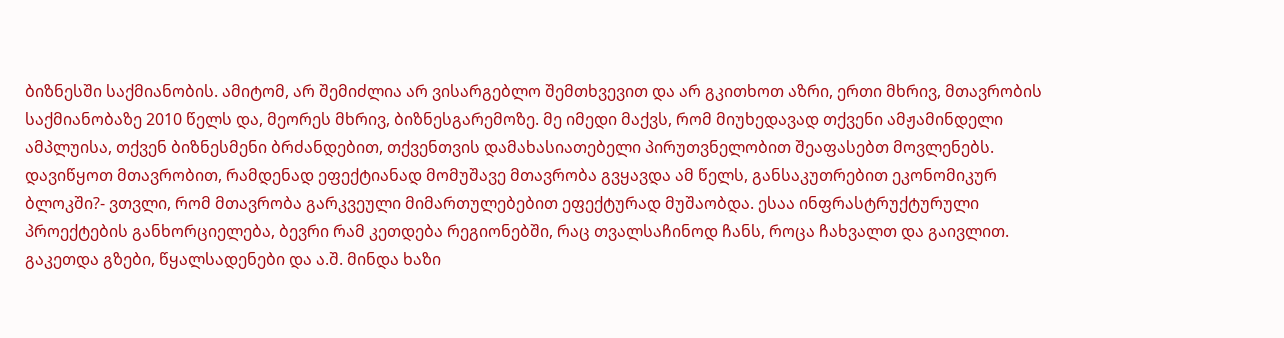ბიზნესში საქმიანობის. ამიტომ, არ შემიძლია არ ვისარგებლო შემთხვევით და არ გკითხოთ აზრი, ერთი მხრივ, მთავრობის საქმიანობაზე 2010 წელს და, მეორეს მხრივ, ბიზნესგარემოზე. მე იმედი მაქვს, რომ მიუხედავად თქვენი ამჟამინდელი ამპლუისა, თქვენ ბიზნესმენი ბრძანდებით, თქვენთვის დამახასიათებელი პირუთვნელობით შეაფასებთ მოვლენებს. დავიწყოთ მთავრობით, რამდენად ეფექტიანად მომუშავე მთავრობა გვყავდა ამ წელს, განსაკუთრებით ეკონომიკურ ბლოკში?- ვთვლი, რომ მთავრობა გარკვეული მიმართულებებით ეფექტურად მუშაობდა. ესაა ინფრასტრუქტურული პროექტების განხორციელება, ბევრი რამ კეთდება რეგიონებში, რაც თვალსაჩინოდ ჩანს, როცა ჩახვალთ და გაივლით. გაკეთდა გზები, წყალსადენები და ა.შ. მინდა ხაზი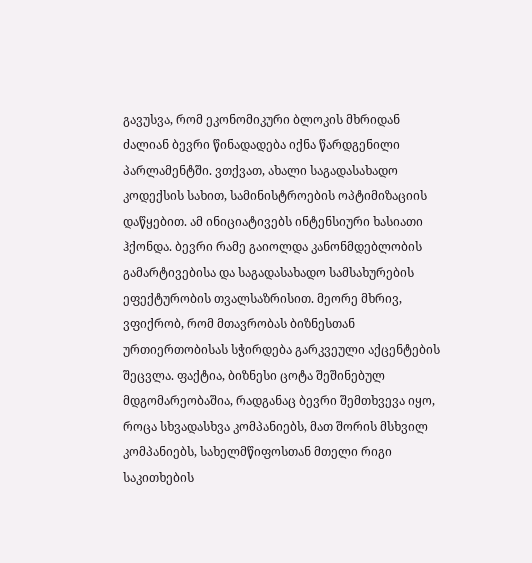გავუსვა, რომ ეკონომიკური ბლოკის მხრიდან ძალიან ბევრი წინადადება იქნა წარდგენილი პარლამენტში. ვთქვათ, ახალი საგადასახადო კოდექსის სახით, სამინისტროების ოპტიმიზაციის დაწყებით. ამ ინიციატივებს ინტენსიური ხასიათი ჰქონდა. ბევრი რამე გაიოლდა კანონმდებლობის გამარტივებისა და საგადასახადო სამსახურების ეფექტურობის თვალსაზრისით. მეორე მხრივ, ვფიქრობ, რომ მთავრობას ბიზნესთან ურთიერთობისას სჭირდება გარკვეული აქცენტების შეცვლა. ფაქტია, ბიზნესი ცოტა შეშინებულ მდგომარეობაშია, რადგანაც ბევრი შემთხვევა იყო, როცა სხვადასხვა კომპანიებს, მათ შორის მსხვილ კომპანიებს, სახელმწიფოსთან მთელი რიგი საკითხების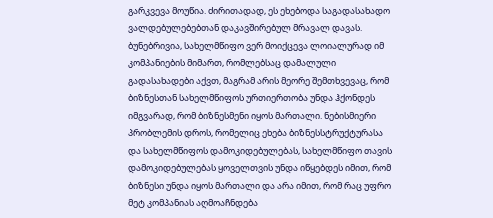გარკვევა მოუწია. ძირითადად, ეს ეხებოდა საგადასახადო ვალდებულებებთან დაკავშირებულ მრავალ დავას. ბუნებრივია, სახელმწიფო ვერ მოიქცევა ლოიალურად იმ კომპანიების მიმართ, რომლებსაც დამალული გადასახადები აქვთ, მაგრამ არის მეორე შემთხვევაც, რომ ბიზნესთან სახელმწიფოს ურთიერთობა უნდა ჰქონდეს იმგვარად, რომ ბიზნესმენი იყოს მართალი. ნებისმიერი პრობლემის დროს, რომელიც ეხება ბიზნესსტრუქტურასა და სახელმწიფოს დამოკიდებულებას, სახელმწიფო თავის დამოკიდებულებას ყოველთვის უნდა იწყებდეს იმით, რომ ბიზნესი უნდა იყოს მართალი და არა იმით, რომ რაც უფრო მეტ კომპანიას აღმოაჩნდება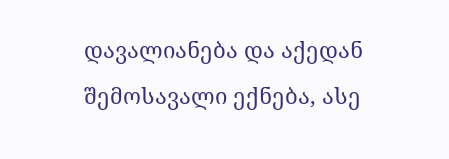დავალიანება და აქედან შემოსავალი ექნება, ასე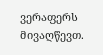ვერაფერს მივაღწევთ.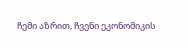ჩემი აზრით, ჩვენი ეკონომიკის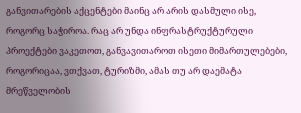განვითარების აქცენტები მაინც არ არის დასმული ისე, როგორც საჭიროა. რაც არ უნდა ინფრასტრუქტურული პროექტები ვაკეთოთ, განვავითაროთ ისეთი მიმართულებები, როგორიცაა, ვთქვათ, ტურიზმი, ამას თუ არ დაემატა მრეწველობის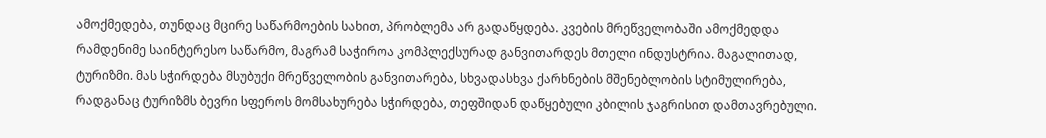ამოქმედება, თუნდაც მცირე საწარმოების სახით, პრობლემა არ გადაწყდება. კვების მრეწველობაში ამოქმედდა რამდენიმე საინტერესო საწარმო, მაგრამ საჭიროა კომპლექსურად განვითარდეს მთელი ინდუსტრია. მაგალითად, ტურიზმი. მას სჭირდება მსუბუქი მრეწველობის განვითარება, სხვადასხვა ქარხნების მშენებლობის სტიმულირება, რადგანაც ტურიზმს ბევრი სფეროს მომსახურება სჭირდება, თეფშიდან დაწყებული კბილის ჯაგრისით დამთავრებული.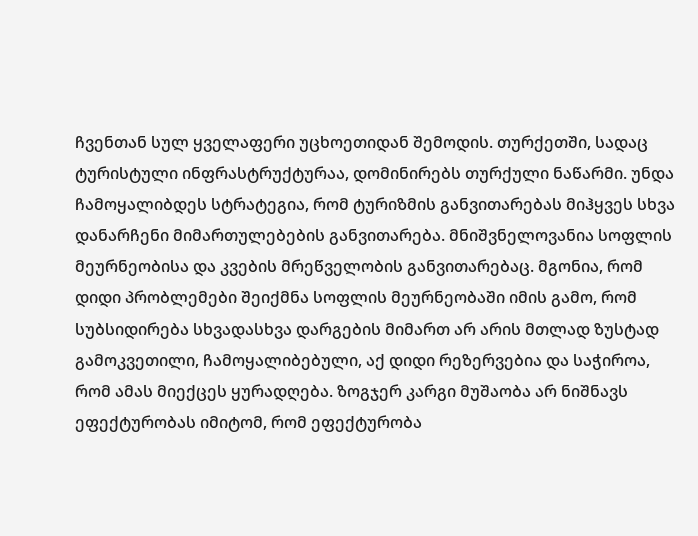ჩვენთან სულ ყველაფერი უცხოეთიდან შემოდის. თურქეთში, სადაც ტურისტული ინფრასტრუქტურაა, დომინირებს თურქული ნაწარმი. უნდა ჩამოყალიბდეს სტრატეგია, რომ ტურიზმის განვითარებას მიჰყვეს სხვა დანარჩენი მიმართულებების განვითარება. მნიშვნელოვანია სოფლის მეურნეობისა და კვების მრეწველობის განვითარებაც. მგონია, რომ დიდი პრობლემები შეიქმნა სოფლის მეურნეობაში იმის გამო, რომ სუბსიდირება სხვადასხვა დარგების მიმართ არ არის მთლად ზუსტად გამოკვეთილი, ჩამოყალიბებული, აქ დიდი რეზერვებია და საჭიროა, რომ ამას მიექცეს ყურადღება. ზოგჯერ კარგი მუშაობა არ ნიშნავს ეფექტურობას იმიტომ, რომ ეფექტურობა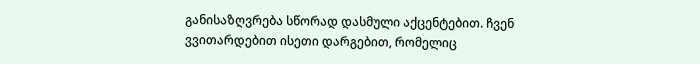განისაზღვრება სწორად დასმული აქცენტებით. ჩვენ ვვითარდებით ისეთი დარგებით, რომელიც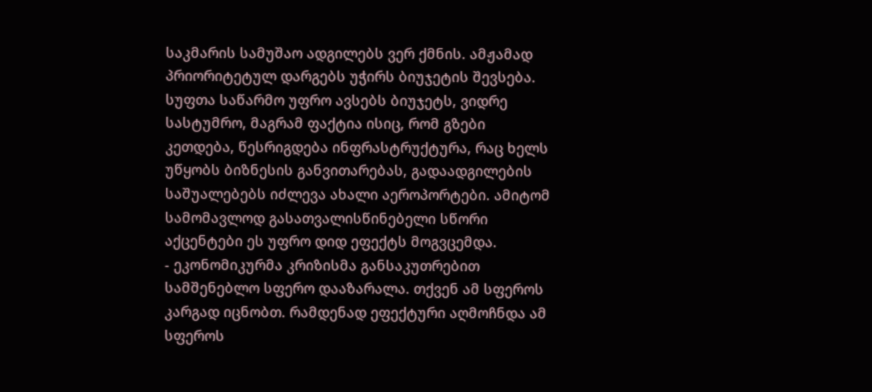საკმარის სამუშაო ადგილებს ვერ ქმნის. ამჟამად პრიორიტეტულ დარგებს უჭირს ბიუჯეტის შევსება. სუფთა საწარმო უფრო ავსებს ბიუჯეტს, ვიდრე სასტუმრო, მაგრამ ფაქტია ისიც, რომ გზები კეთდება, წესრიგდება ინფრასტრუქტურა, რაც ხელს უწყობს ბიზნესის განვითარებას, გადაადგილების საშუალებებს იძლევა ახალი აეროპორტები. ამიტომ სამომავლოდ გასათვალისწინებელი სწორი აქცენტები ეს უფრო დიდ ეფექტს მოგვცემდა.
- ეკონომიკურმა კრიზისმა განსაკუთრებით სამშენებლო სფერო დააზარალა. თქვენ ამ სფეროს კარგად იცნობთ. რამდენად ეფექტური აღმოჩნდა ამ სფეროს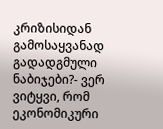კრიზისიდან გამოსაყვანად გადადგმული ნაბიჯები?- ვერ ვიტყვი, რომ ეკონომიკური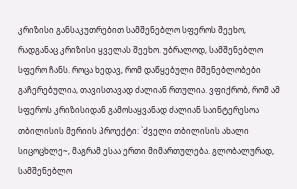კრიზისი განსაკუთრებით სამშენებლო სფეროს შეეხო, რადგანაც კრიზისი ყველას შეეხო. უბრალოდ, სამშენებლო სფერო ჩანს. როცა ხედავ, რომ დაწყებული მშენებლობები გაჩერებულია, თავისთავად ძალიან რთულია. ვფიქრობ, რომ ამ სფეროს კრიზისიდან გამოსაყვანად ძალიან საინტერესოა თბილისის მერიის პროექტი: `ძველი თბილისის ახალი სიცოცხლე~, მაგრამ ესაა ერთი მიმართულება. გლობალურად, სამშენებლო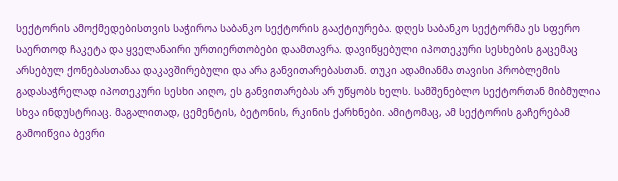სექტორის ამოქმედებისთვის საჭიროა საბანკო სექტორის გააქტიურება. დღეს საბანკო სექტორმა ეს სფერო საერთოდ ჩაკეტა და ყველანაირი ურთიერთობები დაამთავრა. დავიწყებული იპოთეკური სესხების გაცემაც არსებულ ქონებასთანაა დაკავშირებული და არა განვითარებასთან. თუკი ადამიანმა თავისი პრობლემის გადასაჭრელად იპოთეკური სესხი აიღო, ეს განვითარებას არ უწყობს ხელს. სამშენებლო სექტორთან მიბმულია სხვა ინდუსტრიაც. მაგალითად, ცემენტის, ბეტონის, რკინის ქარხნები. ამიტომაც, ამ სექტორის გაჩერებამ გამოიწვია ბევრი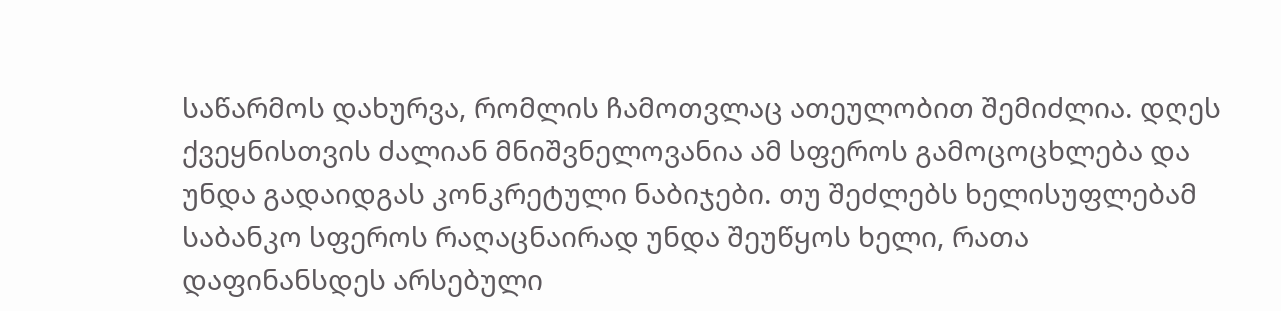საწარმოს დახურვა, რომლის ჩამოთვლაც ათეულობით შემიძლია. დღეს ქვეყნისთვის ძალიან მნიშვნელოვანია ამ სფეროს გამოცოცხლება და უნდა გადაიდგას კონკრეტული ნაბიჯები. თუ შეძლებს ხელისუფლებამ საბანკო სფეროს რაღაცნაირად უნდა შეუწყოს ხელი, რათა დაფინანსდეს არსებული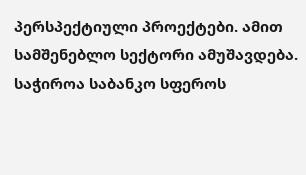პერსპექტიული პროექტები. ამით სამშენებლო სექტორი ამუშავდება. საჭიროა საბანკო სფეროს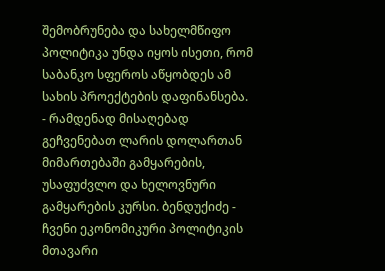შემობრუნება და სახელმწიფო პოლიტიკა უნდა იყოს ისეთი, რომ საბანკო სფეროს აწყობდეს ამ სახის პროექტების დაფინანსება.
- რამდენად მისაღებად გეჩვენებათ ლარის დოლართან მიმართებაში გამყარების, უსაფუძვლო და ხელოვნური გამყარების კურსი. ბენდუქიძე - ჩვენი ეკონომიკური პოლიტიკის მთავარი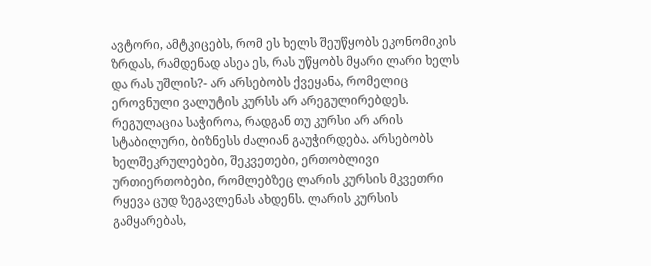ავტორი, ამტკიცებს, რომ ეს ხელს შეუწყობს ეკონომიკის ზრდას, რამდენად ასეა ეს, რას უწყობს მყარი ლარი ხელს და რას უშლის?- არ არსებობს ქვეყანა, რომელიც ეროვნული ვალუტის კურსს არ არეგულირებდეს. რეგულაცია საჭიროა, რადგან თუ კურსი არ არის სტაბილური, ბიზნესს ძალიან გაუჭირდება. არსებობს ხელშეკრულებები, შეკვეთები, ერთობლივი ურთიერთობები, რომლებზეც ლარის კურსის მკვეთრი რყევა ცუდ ზეგავლენას ახდენს. ლარის კურსის გამყარებას,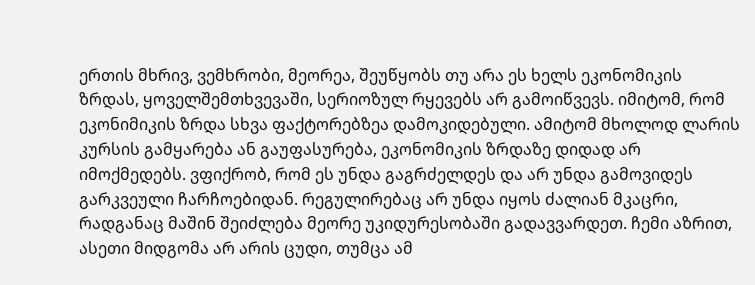ერთის მხრივ, ვემხრობი, მეორეა, შეუწყობს თუ არა ეს ხელს ეკონომიკის ზრდას, ყოველშემთხვევაში, სერიოზულ რყევებს არ გამოიწვევს. იმიტომ, რომ ეკონიმიკის ზრდა სხვა ფაქტორებზეა დამოკიდებული. ამიტომ მხოლოდ ლარის კურსის გამყარება ან გაუფასურება, ეკონომიკის ზრდაზე დიდად არ იმოქმედებს. ვფიქრობ, რომ ეს უნდა გაგრძელდეს და არ უნდა გამოვიდეს გარკვეული ჩარჩოებიდან. რეგულირებაც არ უნდა იყოს ძალიან მკაცრი, რადგანაც მაშინ შეიძლება მეორე უკიდურესობაში გადავვარდეთ. ჩემი აზრით, ასეთი მიდგომა არ არის ცუდი, თუმცა ამ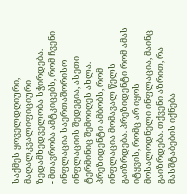საქმეს ყოველდღიური, მაღალკვალიფიციური ზედამხედველობა სჭირდება.
- მთავრობა ამტკიცებს, რომ ჩვენი ინფლაცია საერთაშორისო ინფლაციის შედეგია, ასეთი ტერმინიც შემოიღეს ახლა. პრეზიდენტი ამბობს, რომ ინფლაცია მომავალ წელს გაიზრდება. პრეზიდენტი რომ ამას იტყვის, რომც არ იყოს მოსალოდნელი ინფლაცია, მაინც გაიზრდება. თქვენი აზრით, რა მასშტაბების იქნება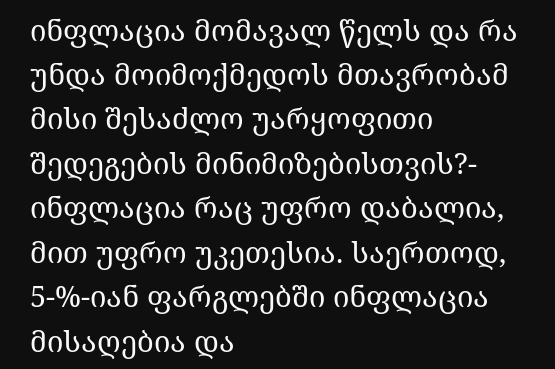ინფლაცია მომავალ წელს და რა უნდა მოიმოქმედოს მთავრობამ მისი შესაძლო უარყოფითი შედეგების მინიმიზებისთვის?- ინფლაცია რაც უფრო დაბალია, მით უფრო უკეთესია. საერთოდ, 5-%-იან ფარგლებში ინფლაცია მისაღებია და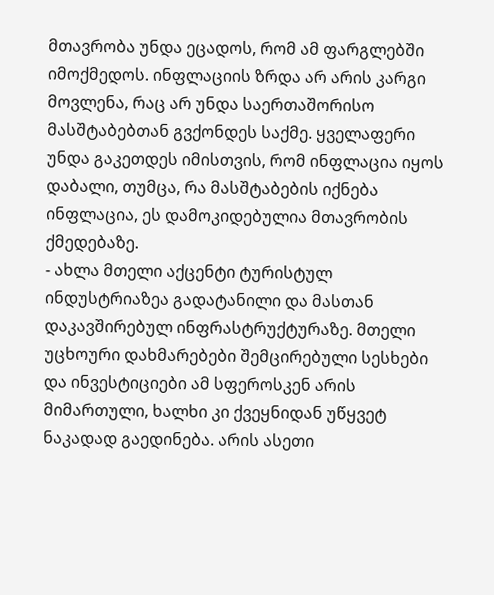მთავრობა უნდა ეცადოს, რომ ამ ფარგლებში იმოქმედოს. ინფლაციის ზრდა არ არის კარგი მოვლენა, რაც არ უნდა საერთაშორისო მასშტაბებთან გვქონდეს საქმე. ყველაფერი უნდა გაკეთდეს იმისთვის, რომ ინფლაცია იყოს დაბალი, თუმცა, რა მასშტაბების იქნება ინფლაცია, ეს დამოკიდებულია მთავრობის ქმედებაზე.
- ახლა მთელი აქცენტი ტურისტულ ინდუსტრიაზეა გადატანილი და მასთან დაკავშირებულ ინფრასტრუქტურაზე. მთელი უცხოური დახმარებები შემცირებული სესხები და ინვესტიციები ამ სფეროსკენ არის მიმართული, ხალხი კი ქვეყნიდან უწყვეტ ნაკადად გაედინება. არის ასეთი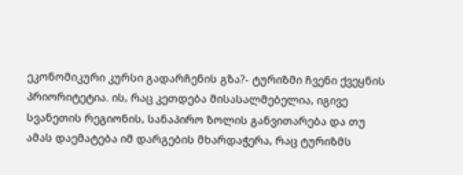ეკონომიკური კურსი გადარჩენის გზა?- ტურიზმი ჩვენი ქვეყნის პრიორიტეტია. ის, რაც კეთდება მისასალმებელია, იგივე სვანეთის რეგიონის, სანაპირო ზოლის განვითარება და თუ ამას დაემატება იმ დარგების მხარდაჭერა, რაც ტურიზმს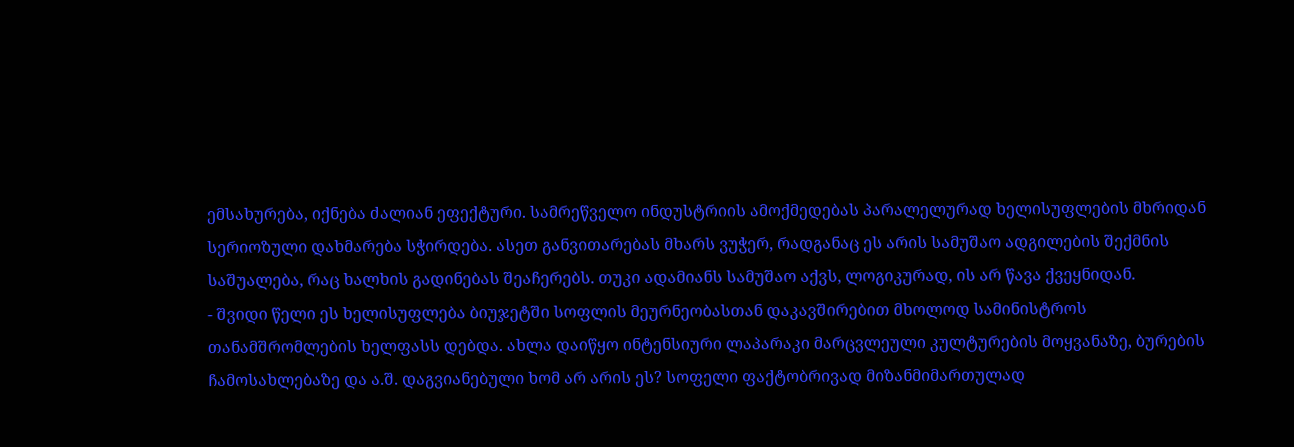ემსახურება, იქნება ძალიან ეფექტური. სამრეწველო ინდუსტრიის ამოქმედებას პარალელურად ხელისუფლების მხრიდან სერიოზული დახმარება სჭირდება. ასეთ განვითარებას მხარს ვუჭერ, რადგანაც ეს არის სამუშაო ადგილების შექმნის საშუალება, რაც ხალხის გადინებას შეაჩერებს. თუკი ადამიანს სამუშაო აქვს, ლოგიკურად, ის არ წავა ქვეყნიდან.
- შვიდი წელი ეს ხელისუფლება ბიუჯეტში სოფლის მეურნეობასთან დაკავშირებით მხოლოდ სამინისტროს თანამშრომლების ხელფასს დებდა. ახლა დაიწყო ინტენსიური ლაპარაკი მარცვლეული კულტურების მოყვანაზე, ბურების ჩამოსახლებაზე და ა.შ. დაგვიანებული ხომ არ არის ეს? სოფელი ფაქტობრივად მიზანმიმართულად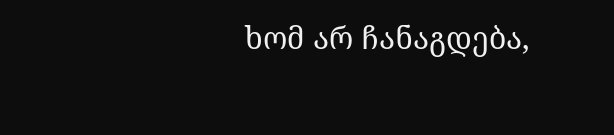ხომ არ ჩანაგდება,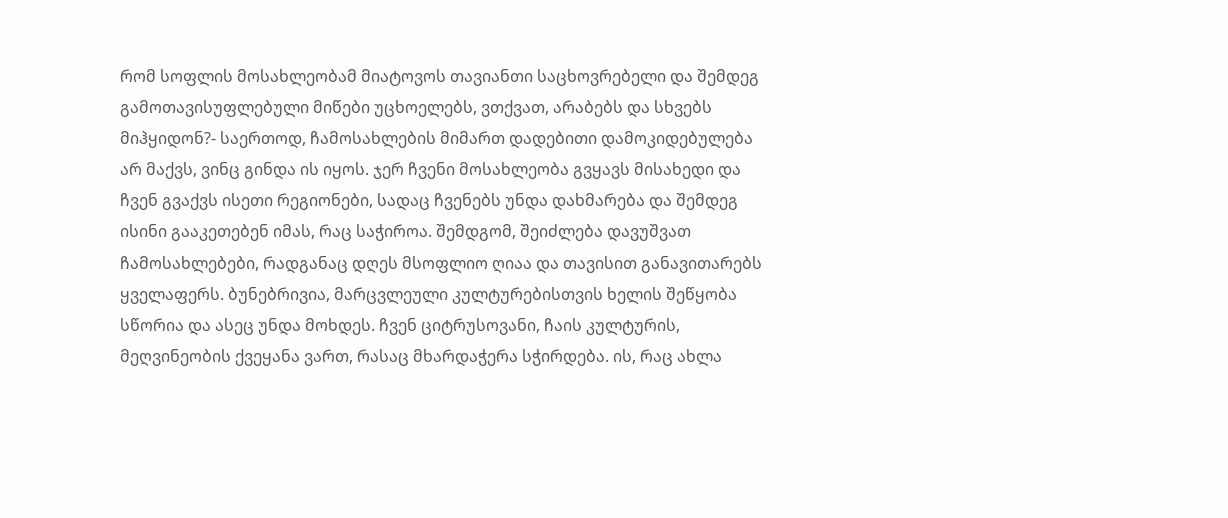რომ სოფლის მოსახლეობამ მიატოვოს თავიანთი საცხოვრებელი და შემდეგ გამოთავისუფლებული მიწები უცხოელებს, ვთქვათ, არაბებს და სხვებს მიჰყიდონ?- საერთოდ, ჩამოსახლების მიმართ დადებითი დამოკიდებულება არ მაქვს, ვინც გინდა ის იყოს. ჯერ ჩვენი მოსახლეობა გვყავს მისახედი და ჩვენ გვაქვს ისეთი რეგიონები, სადაც ჩვენებს უნდა დახმარება და შემდეგ ისინი გააკეთებენ იმას, რაც საჭიროა. შემდგომ, შეიძლება დავუშვათ ჩამოსახლებები, რადგანაც დღეს მსოფლიო ღიაა და თავისით განავითარებს ყველაფერს. ბუნებრივია, მარცვლეული კულტურებისთვის ხელის შეწყობა სწორია და ასეც უნდა მოხდეს. ჩვენ ციტრუსოვანი, ჩაის კულტურის, მეღვინეობის ქვეყანა ვართ, რასაც მხარდაჭერა სჭირდება. ის, რაც ახლა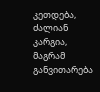კეთდება, ძალიან კარგია, მაგრამ განვითარება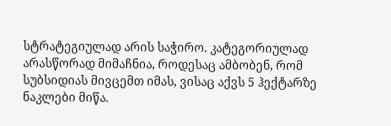სტრატეგიულად არის საჭირო. კატეგორიულად არასწორად მიმაჩნია, როდესაც ამბობენ, რომ სუბსიდიას მივცემთ იმას, ვისაც აქვს 5 ჰექტარზე ნაკლები მიწა.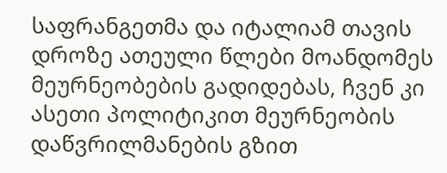საფრანგეთმა და იტალიამ თავის დროზე ათეული წლები მოანდომეს მეურნეობების გადიდებას, ჩვენ კი ასეთი პოლიტიკით მეურნეობის დაწვრილმანების გზით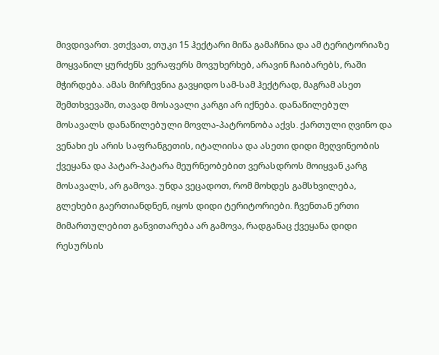მივდივართ. ვთქვათ, თუკი 15 ჰექტარი მიწა გამაჩნია და ამ ტერიტორიაზე მოყვანილ ყურძენს ვერაფერს მოვუხერხებ, არავინ ჩაიბარებს, რაში მჭირდება. ამას მირჩევნია გავყიდო სამ-სამ ჰექტრად, მაგრამ ასეთ შემთხვევაში, თავად მოსავალი კარგი არ იქნება. დანაწილებულ მოსავალს დანაწილებული მოვლა-პატრონობა აქვს. ქართული ღვინო და ვენახი ეს არის საფრანგეთის, იტალიისა და ასეთი დიდი მეღვინეობის ქვეყანა და პატარ-პატარა მეურნეობებით ვერასდროს მოიყვან კარგ მოსავალს, არ გამოვა. უნდა ვეცადოთ, რომ მოხდეს გამსხვილება, გლეხები გაერთიანდნენ, იყოს დიდი ტერიტორიები. ჩვენთან ერთი მიმართულებით განვითარება არ გამოვა, რადგანაც ქვეყანა დიდი რესურსის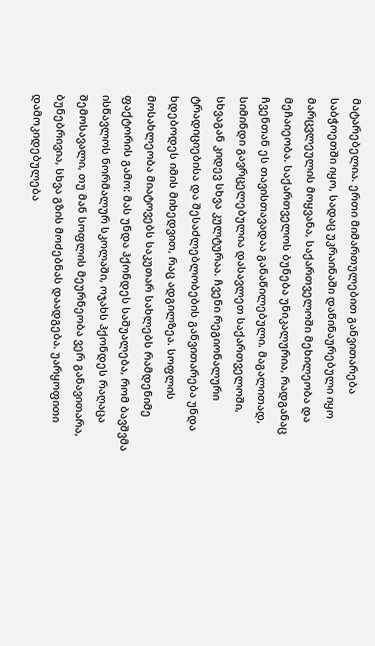მატარებელია. ერთი მიმართულებით განვითარება საბჭოეთში იყო, სადაც უკრაინაში დაწინაურებული იყო მარცვლეულის მოყვანა, საქართველოში მეხილეობა და მეჩაიეობა. საქართველოს ბუნება უნიკალურია, რადგანაც ჩვენთან ეს თავისთავადაა განაწილებული. მაგალითად, სიმინდი გავრცელებულია დასავლეთ საქართველოში, სხვაგან კიდევ სხვა კულტურაა. ჩვენი რეგიონალური ტრადიციებისა და შესაძლებლობების განვითარება უნდა ხდებოდეს იმის მიხედვით, რაც ადგილზეა. სოფლის მოსახლეობა მიატოვებს საკუთარ სახლებს რამდენიმე ფაქტორის გამო: მას უნდა ჰქონდეს საშუალება, რომ ბავშვმა ისწავლოს ნორმალურ სკოლაში, ოჯახს ჰქონდეს რაღაცა შემოსავალი, თუ მან სოფლის მეურნეობა ვერ განავითარა, ბუნებრივია, სხვა გზის მოძებნას დაადგება. უარყოფითი დამოკიდებულება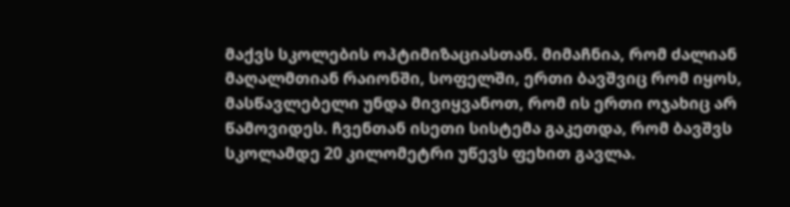მაქვს სკოლების ოპტიმიზაციასთან. მიმაჩნია, რომ ძალიან მაღალმთიან რაიონში, სოფელში, ერთი ბავშვიც რომ იყოს, მასწავლებელი უნდა მივიყვანოთ, რომ ის ერთი ოჯახიც არ წამოვიდეს. ჩვენთან ისეთი სისტემა გაკეთდა, რომ ბავშვს სკოლამდე 20 კილომეტრი უწევს ფეხით გავლა.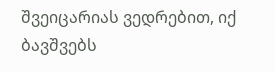შვეიცარიას ვედრებით, იქ ბავშვებს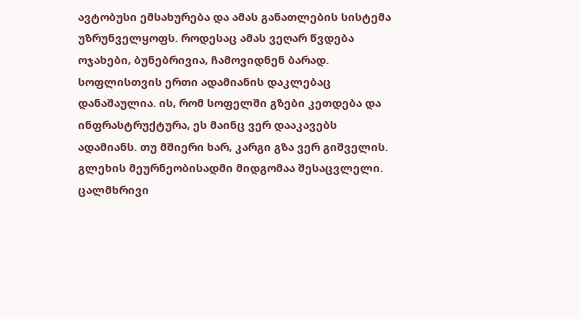ავტობუსი ემსახურება და ამას განათლების სისტემა უზრუნველყოფს. როდესაც ამას ვეღარ წვდება ოჯახები, ბუნებრივია, ჩამოვიდნენ ბარად. სოფლისთვის ერთი ადამიანის დაკლებაც დანაშაულია. ის, რომ სოფელში გზები კეთდება და ინფრასტრუქტურა, ეს მაინც ვერ დააკავებს ადამიანს. თუ მშიერი ხარ, კარგი გზა ვერ გიშველის. გლეხის მეურნეობისადმი მიდგომაა შესაცვლელი. ცალმხრივი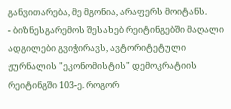განვითარება, მე მგონია, არაფერს მოიტანს.
- ბიზნესგარემოს შესახებ რეიტინგებში მაღალი ადგილები გვიჭირავს, ავტორიტეტული ჟურნალის "ეკონომისტის" დემოკრატიის რეიტინგში 103-ე. როგორ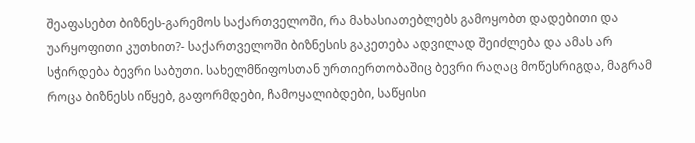შეაფასებთ ბიზნეს-გარემოს საქართველოში, რა მახასიათებლებს გამოყობთ დადებითი და უარყოფითი კუთხით?- საქართველოში ბიზნესის გაკეთება ადვილად შეიძლება და ამას არ სჭირდება ბევრი საბუთი. სახელმწიფოსთან ურთიერთობაშიც ბევრი რაღაც მოწესრიგდა, მაგრამ როცა ბიზნესს იწყებ, გაფორმდები, ჩამოყალიბდები, საწყისი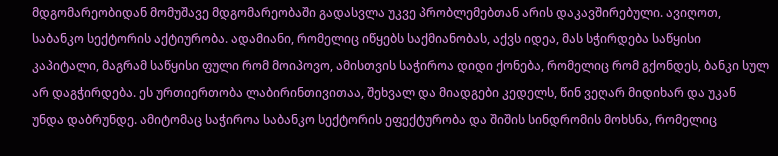მდგომარეობიდან მომუშავე მდგომარეობაში გადასვლა უკვე პრობლემებთან არის დაკავშირებული. ავიღოთ, საბანკო სექტორის აქტიურობა. ადამიანი, რომელიც იწყებს საქმიანობას, აქვს იდეა, მას სჭირდება საწყისი კაპიტალი, მაგრამ საწყისი ფული რომ მოიპოვო, ამისთვის საჭიროა დიდი ქონება, რომელიც რომ გქონდეს, ბანკი სულ არ დაგჭირდება. ეს ურთიერთობა ლაბირინთივითაა, შეხვალ და მიადგები კედელს, წინ ვეღარ მიდიხარ და უკან უნდა დაბრუნდე. ამიტომაც საჭიროა საბანკო სექტორის ეფექტურობა და შიშის სინდრომის მოხსნა, რომელიც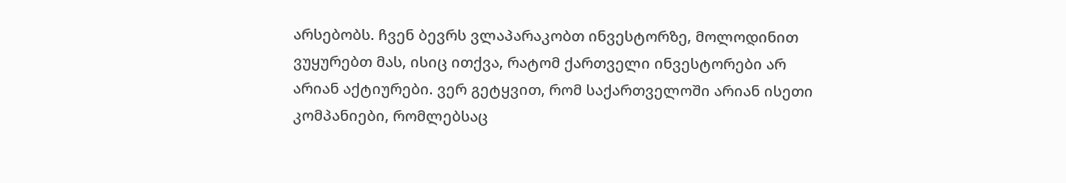არსებობს. ჩვენ ბევრს ვლაპარაკობთ ინვესტორზე, მოლოდინით ვუყურებთ მას, ისიც ითქვა, რატომ ქართველი ინვესტორები არ არიან აქტიურები. ვერ გეტყვით, რომ საქართველოში არიან ისეთი კომპანიები, რომლებსაც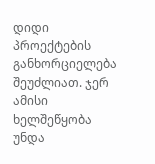დიდი პროექტების განხორციელება შეუძლიათ. ჯერ ამისი ხელშეწყობა უნდა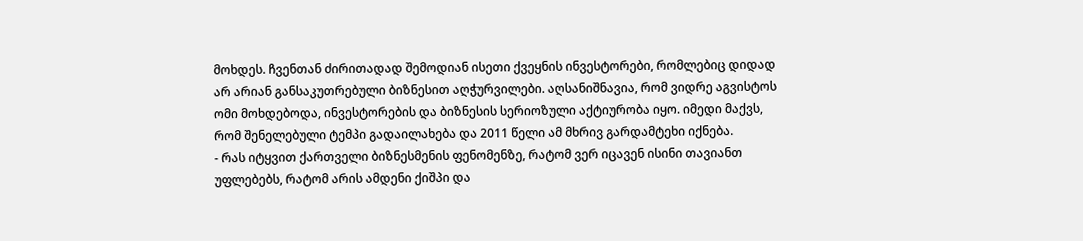მოხდეს. ჩვენთან ძირითადად შემოდიან ისეთი ქვეყნის ინვესტორები, რომლებიც დიდად არ არიან განსაკუთრებული ბიზნესით აღჭურვილები. აღსანიშნავია, რომ ვიდრე აგვისტოს ომი მოხდებოდა, ინვესტორების და ბიზნესის სერიოზული აქტიურობა იყო. იმედი მაქვს, რომ შენელებული ტემპი გადაილახება და 2011 წელი ამ მხრივ გარდამტეხი იქნება.
- რას იტყვით ქართველი ბიზნესმენის ფენომენზე, რატომ ვერ იცავენ ისინი თავიანთ უფლებებს, რატომ არის ამდენი ქიშპი და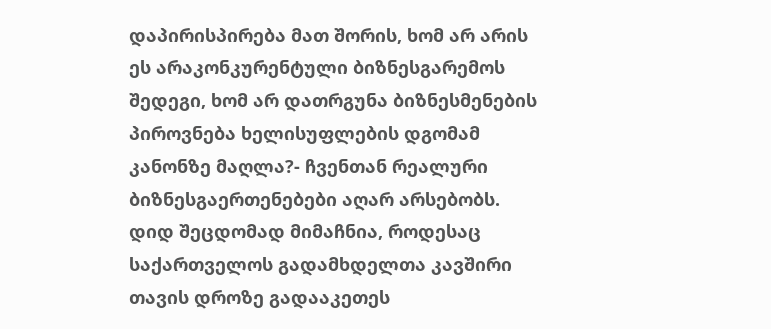დაპირისპირება მათ შორის, ხომ არ არის ეს არაკონკურენტული ბიზნესგარემოს შედეგი, ხომ არ დათრგუნა ბიზნესმენების პიროვნება ხელისუფლების დგომამ კანონზე მაღლა?- ჩვენთან რეალური ბიზნესგაერთენებები აღარ არსებობს. დიდ შეცდომად მიმაჩნია, როდესაც საქართველოს გადამხდელთა კავშირი თავის დროზე გადააკეთეს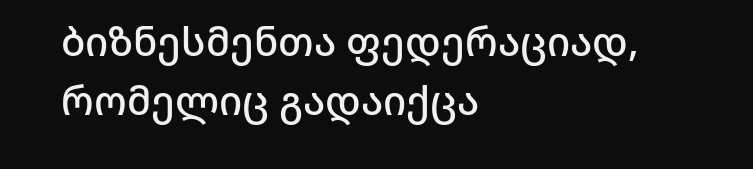ბიზნესმენთა ფედერაციად, რომელიც გადაიქცა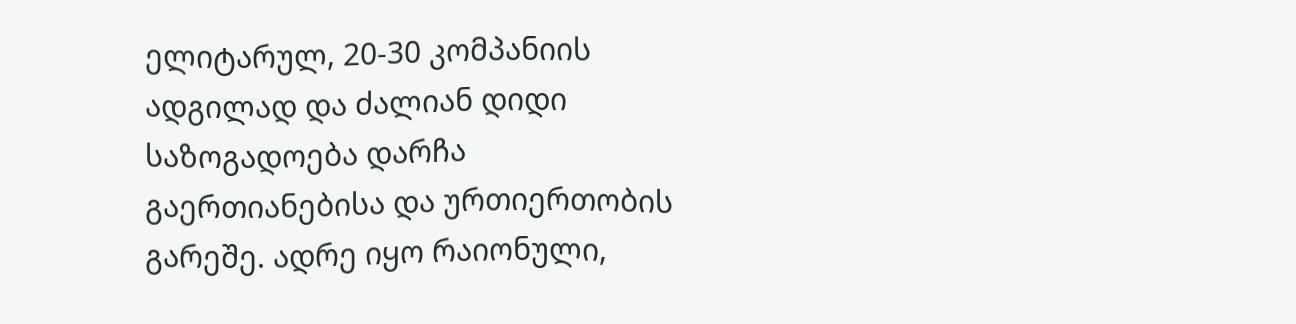ელიტარულ, 20-30 კომპანიის ადგილად და ძალიან დიდი საზოგადოება დარჩა გაერთიანებისა და ურთიერთობის გარეშე. ადრე იყო რაიონული,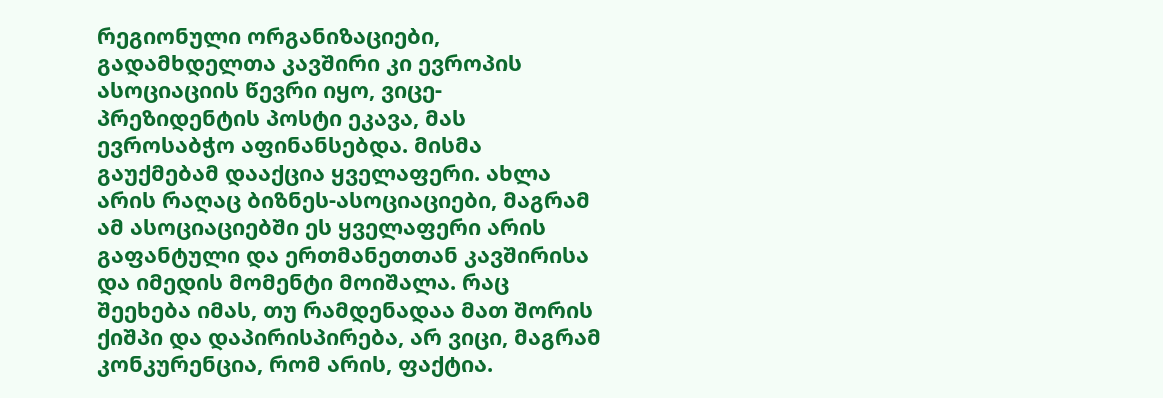რეგიონული ორგანიზაციები, გადამხდელთა კავშირი კი ევროპის ასოციაციის წევრი იყო, ვიცე-პრეზიდენტის პოსტი ეკავა, მას ევროსაბჭო აფინანსებდა. მისმა გაუქმებამ დააქცია ყველაფერი. ახლა არის რაღაც ბიზნეს-ასოციაციები, მაგრამ ამ ასოციაციებში ეს ყველაფერი არის გაფანტული და ერთმანეთთან კავშირისა და იმედის მომენტი მოიშალა. რაც შეეხება იმას, თუ რამდენადაა მათ შორის ქიშპი და დაპირისპირება, არ ვიცი, მაგრამ კონკურენცია, რომ არის, ფაქტია.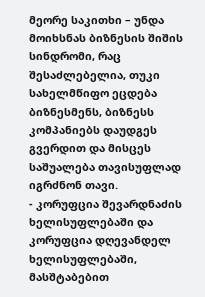მეორე საკითხი – უნდა მოიხსნას ბიზნესის შიშის სინდრომი, რაც შესაძლებელია, თუკი სახელმწიფო ეცდება ბიზნესმენს, ბიზნესს კომპანიებს დაუდგეს გვერდით და მისცეს საშუალება თავისუფლად იგრძნონ თავი.
- კორუფცია შევარდნაძის ხელისუფლებაში და კორუფცია დღევანდელ ხელისუფლებაში, მასშტაბებით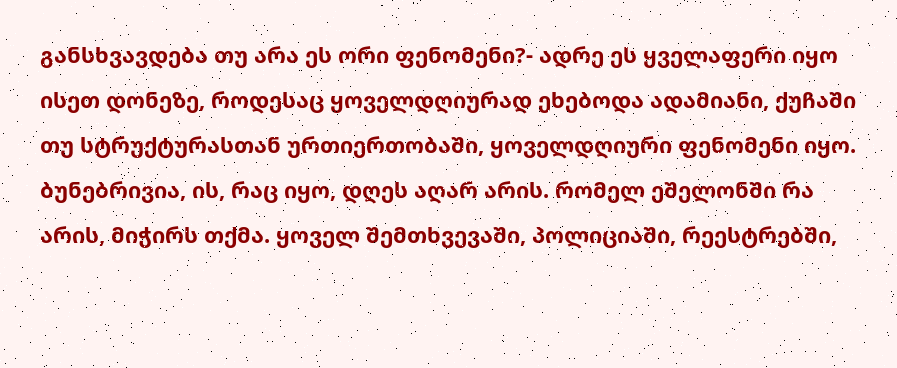განსხვავდება თუ არა ეს ორი ფენომენი?- ადრე ეს ყველაფერი იყო ისეთ დონეზე, როდესაც ყოველდღიურად ეხებოდა ადამიანი, ქუჩაში თუ სტრუქტურასთან ურთიერთობაში, ყოველდღიური ფენომენი იყო. ბუნებრივია, ის, რაც იყო, დღეს აღარ არის. რომელ ეშელონში რა არის, მიჭირს თქმა. ყოველ შემთხვევაში, პოლიციაში, რეესტრებში,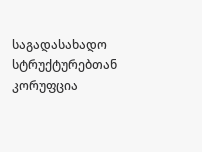საგადასახადო სტრუქტურებთან კორუფცია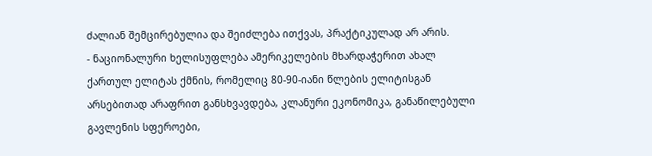ძალიან შემცირებულია და შეიძლება ითქვას, პრაქტიკულად არ არის.
- ნაციონალური ხელისუფლება ამერიკელების მხარდაჭერით ახალ ქართულ ელიტას ქმნის, რომელიც 80-90-იანი წლების ელიტისგან არსებითად არაფრით განსხვავდება, კლანური ეკონომიკა, განაწილებული გავლენის სფეროები,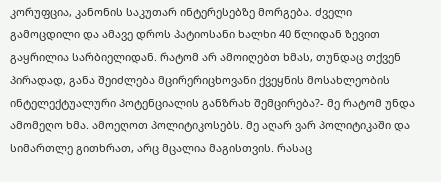კორუფცია, კანონის საკუთარ ინტერესებზე მორგება. ძველი გამოცდილი და ამავე დროს პატიოსანი ხალხი 40 წლიდან ზევით გაყრილია სარბიელიდან. რატომ არ ამოიღებთ ხმას, თუნდაც თქვენ პირადად, განა შეიძლება მცირერიცხოვანი ქვეყნის მოსახლეობის ინტელექტუალური პოტენციალის განზრახ შემცირება?- მე რატომ უნდა ამომეღო ხმა. ამოეღოთ პოლიტიკოსებს. მე აღარ ვარ პოლიტიკაში და სიმართლე გითხრათ, არც მცალია მაგისთვის. რასაც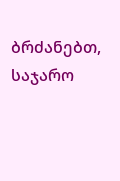ბრძანებთ, საჯარო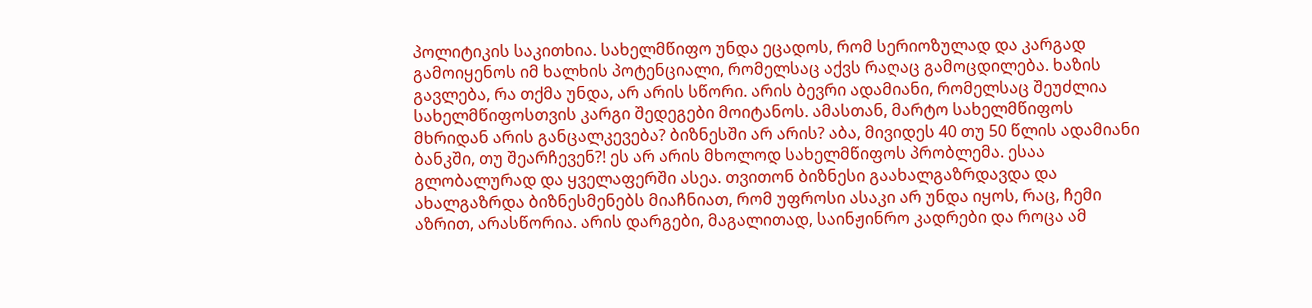პოლიტიკის საკითხია. სახელმწიფო უნდა ეცადოს, რომ სერიოზულად და კარგად გამოიყენოს იმ ხალხის პოტენციალი, რომელსაც აქვს რაღაც გამოცდილება. ხაზის გავლება, რა თქმა უნდა, არ არის სწორი. არის ბევრი ადამიანი, რომელსაც შეუძლია სახელმწიფოსთვის კარგი შედეგები მოიტანოს. ამასთან, მარტო სახელმწიფოს მხრიდან არის განცალკევება? ბიზნესში არ არის? აბა, მივიდეს 40 თუ 50 წლის ადამიანი ბანკში, თუ შეარჩევენ?! ეს არ არის მხოლოდ სახელმწიფოს პრობლემა. ესაა გლობალურად და ყველაფერში ასეა. თვითონ ბიზნესი გაახალგაზრდავდა და ახალგაზრდა ბიზნესმენებს მიაჩნიათ, რომ უფროსი ასაკი არ უნდა იყოს, რაც, ჩემი აზრით, არასწორია. არის დარგები, მაგალითად, საინჟინრო კადრები და როცა ამ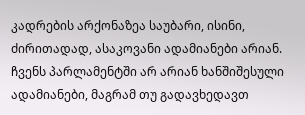კადრების არქონაზეა საუბარი, ისინი, ძირითადად, ასაკოვანი ადამიანები არიან. ჩვენს პარლამენტში არ არიან ხანშიშესული ადამიანები, მაგრამ თუ გადავხედავთ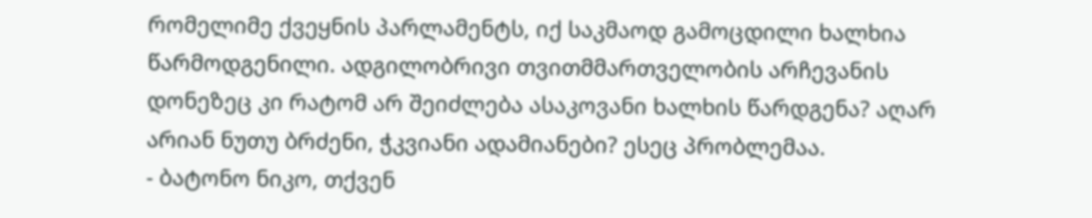რომელიმე ქვეყნის პარლამენტს, იქ საკმაოდ გამოცდილი ხალხია წარმოდგენილი. ადგილობრივი თვითმმართველობის არჩევანის დონეზეც კი რატომ არ შეიძლება ასაკოვანი ხალხის წარდგენა? აღარ არიან ნუთუ ბრძენი, ჭკვიანი ადამიანები? ესეც პრობლემაა.
- ბატონო ნიკო, თქვენ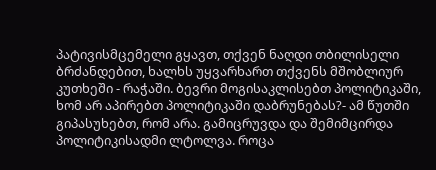პატივისმცემელი გყავთ, თქვენ ნაღდი თბილისელი ბრძანდებით, ხალხს უყვარხართ თქვენს მშობლიურ კუთხეში - რაჭაში. ბევრი მოგისაკლისებთ პოლიტიკაში, ხომ არ აპირებთ პოლიტიკაში დაბრუნებას?- ამ წუთში გიპასუხებთ, რომ არა. გამიცრუვდა და შემიმცირდა პოლიტიკისადმი ლტოლვა. როცა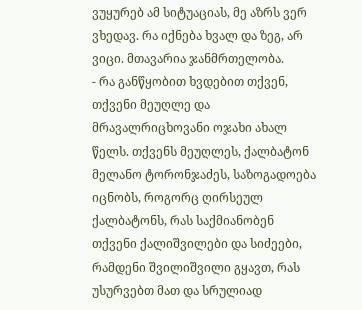ვუყურებ ამ სიტუაციას, მე აზრს ვერ ვხედავ. რა იქნება ხვალ და ზეგ, არ ვიცი. მთავარია ჯანმრთელობა.
- რა განწყობით ხვდებით თქვენ, თქვენი მეუღლე და მრავალრიცხოვანი ოჯახი ახალ წელს. თქვენს მეუღლეს, ქალბატონ მელანო ტორონჯაძეს, საზოგადოება იცნობს, როგორც ღირსეულ ქალბატონს, რას საქმიანობენ თქვენი ქალიშვილები და სიძეები, რამდენი შვილიშვილი გყავთ, რას უსურვებთ მათ და სრულიად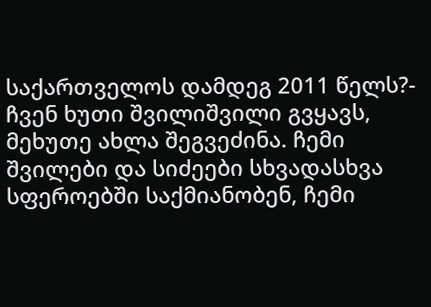საქართველოს დამდეგ 2011 წელს?- ჩვენ ხუთი შვილიშვილი გვყავს, მეხუთე ახლა შეგვეძინა. ჩემი შვილები და სიძეები სხვადასხვა სფეროებში საქმიანობენ, ჩემი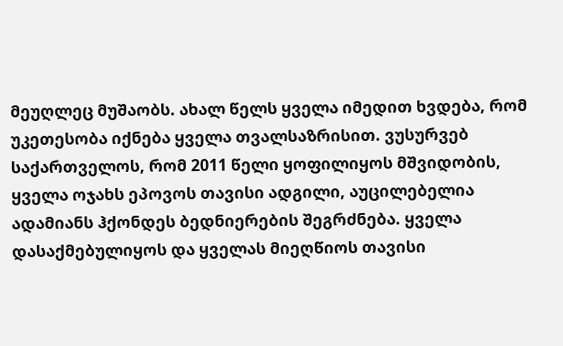მეუღლეც მუშაობს. ახალ წელს ყველა იმედით ხვდება, რომ უკეთესობა იქნება ყველა თვალსაზრისით. ვუსურვებ საქართველოს, რომ 2011 წელი ყოფილიყოს მშვიდობის, ყველა ოჯახს ეპოვოს თავისი ადგილი, აუცილებელია ადამიანს ჰქონდეს ბედნიერების შეგრძნება. ყველა დასაქმებულიყოს და ყველას მიეღწიოს თავისი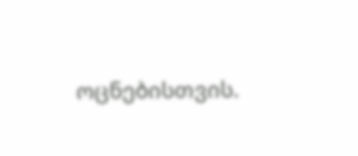ოცნებისთვის.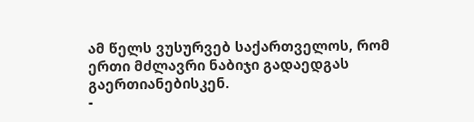ამ წელს ვუსურვებ საქართველოს, რომ ერთი მძლავრი ნაბიჯი გადაედგას გაერთიანებისკენ.
-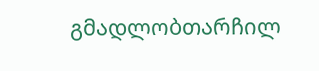გმადლობთარჩილ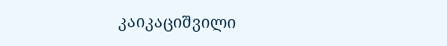კაიკაციშვილი